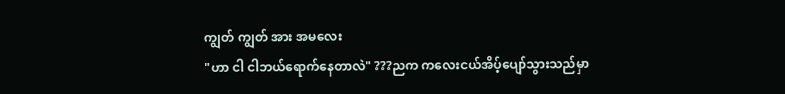ကျွတ် ကျွတ် အား အမလေး
"ဟာ ငါ ငါဘယ်ရောက်နေတာလဲ" ???ညက ကလေးငယ်အိပ့်ပျော်သွားသည်မှာ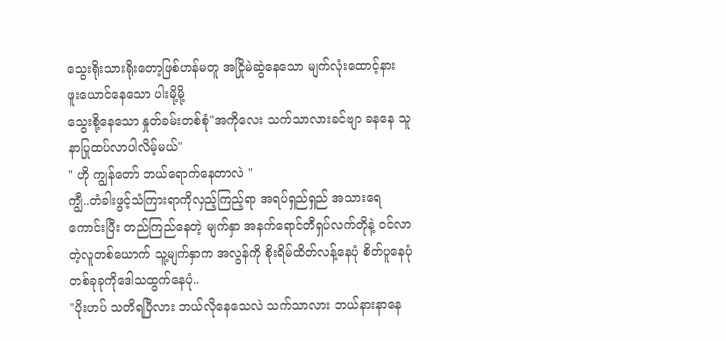သွေးရိုးသားရိုးတော့ဖြစ်ဟန်မတူ အငြိုမဲဆွဲနေသော မျက်လုံးထောင့်နား ဖူးယောင်နေသော ပါးမို့မို့
သွေးစို့နေသော နှုတ်ခမ်းတစ်စုံ"အကိုလေး သက်သာလားခင်ဗျာ ခနနေ သူနာပြုထပ်လာပါလိမ့်မယ်"
" ဟို ကျွန်တော် ဘယ်ရောက်နေတာလဲ "
ကျွီ..တံခါးဖွင့်သံကြားရာကိုလှည့်ကြည့်ရာ အရပ်ရှည်ရှည် အသားရေကောင်းပြီး တည်ကြည်နေတဲ့ မျက်နှာ အနက်ရောင်တီရှပ်လက်တိုနဲ့ ဝင်လာတဲ့လူတစ်ယောက် သူ့မျက်နှာက အလွန်ကို စိုးရိမ်ထိတ်လန့်နေပုံ စိတ်ပူနေပုံ တစ်ခုခုကိုဒေါသထွက်နေပုံ..
"ပိုးဟပ် သတိရပြီလား ဘယ်လိုနေသေလဲ သက်သာလား ဘယ်နားနာနေ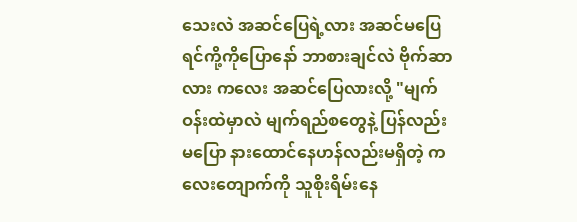သေးလဲ အဆင်ပြေရဲ့လား အဆင်မပြေရင်ကို့ကိုပြောနော် ဘာစားချင်လဲ ဗိုက်ဆာလား ကလေး အဆင်ပြေလားလို့ "မျက်ဝန်းထဲမှာလဲ မျက်ရည်စတွေနဲ့ ပြန်လည်းမပြော နားထောင်နေဟန်လည်းမရှိတဲ့ ကလေးတျောက်ကို သူစိုးရိမ်းနေ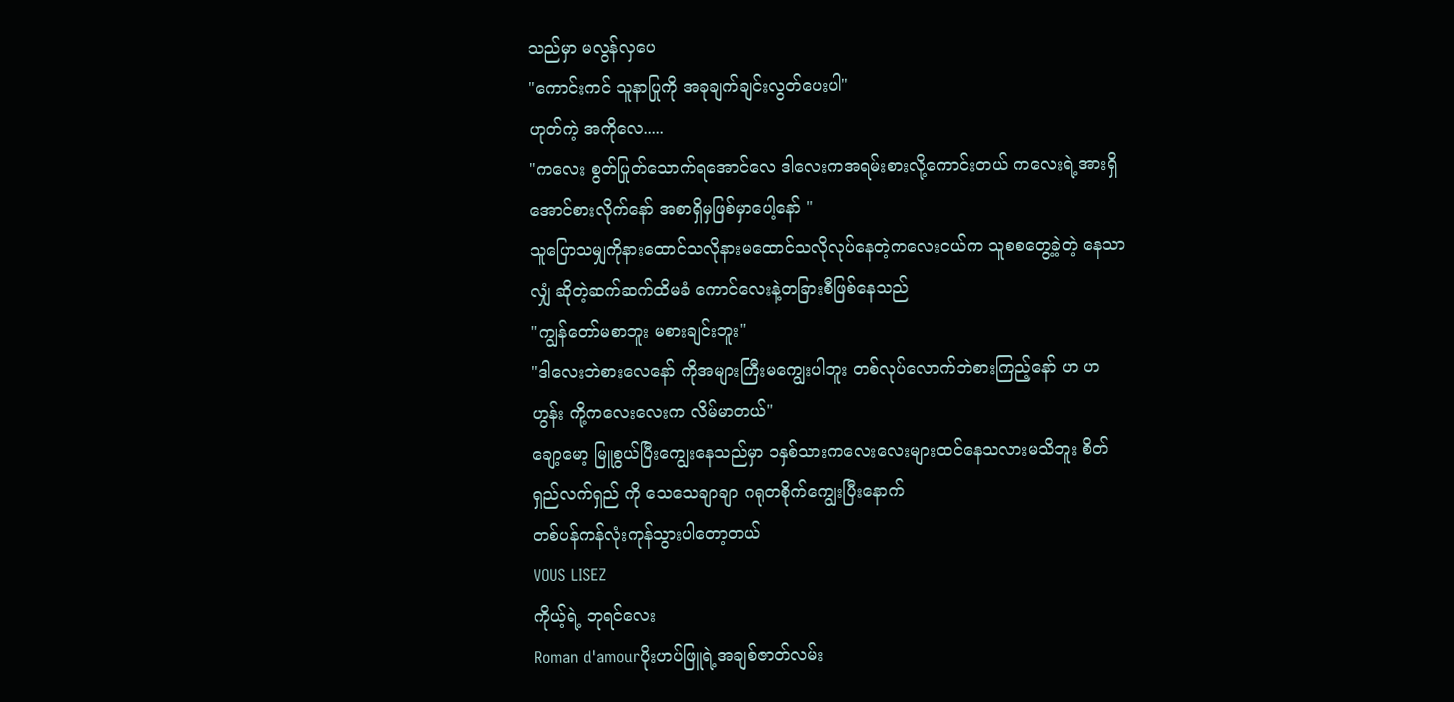သည်မှာ မလွန်လှပေ
"ကောင်းကင် သူနာပြုကို အခုချက်ချင်းလွတ်ပေးပါ"
ဟုတ်ကဲ့ အကိုလေ.....
"ကလေး စွတ်ပြုတ်သောက်ရအောင်လေ ဒါလေးကအရမ်းစားလို့ကောင်းတယ် ကလေးရဲ့အားရှိအောင်စားလိုက်နော် အစာရှိမှဖြစ်မှာပေါ့နော် "
သူပြောသမျှကိုနားထောင်သလိုနားမထောင်သလိုလုပ်နေတဲ့ကလေးငယ်က သူစစတွေ့ခဲ့တဲ့ နေသာလျှံ ဆိုတဲ့ဆက်ဆက်ထိမခံ ကောင်လေးနဲ့တခြားစီဖြစ်နေသည်
"ကျွန်တော်မစာဘူး မစားချင်းဘူး"
"ဒါလေးဘဲစားလေနော် ကိုအများကြီးမကျွေးပါဘူး တစ်လုပ်လောက်ဘဲစားကြည့်နော် ဟ ဟ ဟွန်း ကို့ကလေးလေးက လိမ်မာတယ်"
ချော့မော့ မြူစွယ်ပြီးကျွေးနေသည်မှာ ၁နှစ်သားကလေးလေးများထင်နေသလားမသိဘူး စိတ်ရှည်လက်ရှည် ကို သေသေချာချာ ဂရုတစိုက်ကျွေးပြီးနောက်
တစ်ပန်ကန်လုံးကုန်သွားပါတော့တယ်
VOUS LISEZ
ကိုယ့်ရဲ့ ဘုရင်လေး
Roman d'amourပိုးဟပ်ဖြူရဲ့အချစ်ဇာတ်လမ်း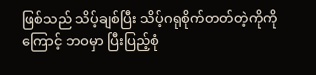ဖြစ်သည် သိပ့်ချစ်ပြီး သိပ့်ဂရုစိုက်တတ်တဲ့ကိုကိုကြောင့် ဘဝမှာ ပြီးပြည့်စုံ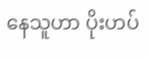နေသူဟာ ပိုးဟပ်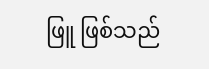ဖြူ ဖြစ်သည်